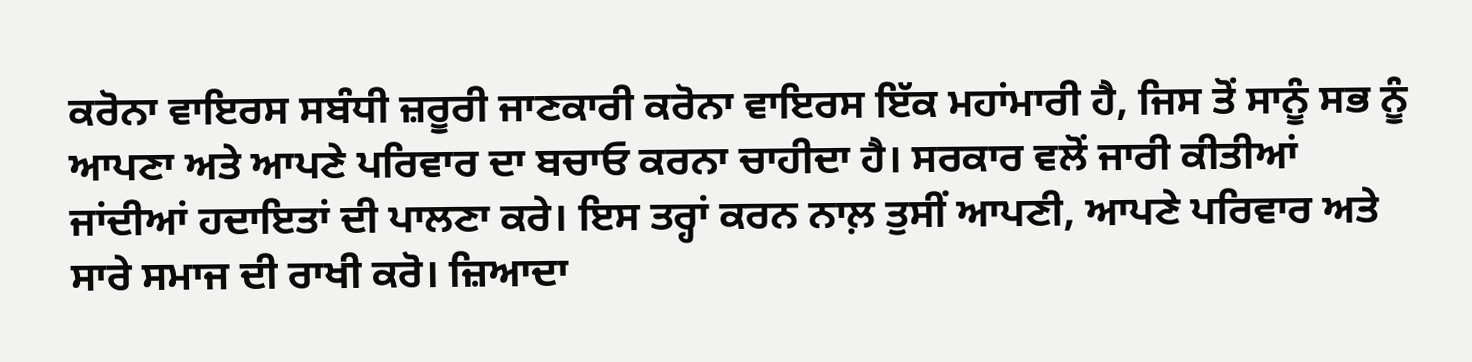ਕਰੋਨਾ ਵਾਇਰਸ ਸਬੰਧੀ ਜ਼ਰੂਰੀ ਜਾਣਕਾਰੀ ਕਰੋਨਾ ਵਾਇਰਸ ਇੱਕ ਮਹਾਂਮਾਰੀ ਹੈ, ਜਿਸ ਤੋਂ ਸਾਨੂੰ ਸਭ ਨੂੰ ਆਪਣਾ ਅਤੇ ਆਪਣੇ ਪਰਿਵਾਰ ਦਾ ਬਚਾਓ ਕਰਨਾ ਚਾਹੀਦਾ ਹੈ। ਸਰਕਾਰ ਵਲੋਂ ਜਾਰੀ ਕੀਤੀਆਂ ਜਾਂਦੀਆਂ ਹਦਾਇਤਾਂ ਦੀ ਪਾਲਣਾ ਕਰੇ। ਇਸ ਤਰ੍ਹਾਂ ਕਰਨ ਨਾਲ਼ ਤੁਸੀਂ ਆਪਣੀ, ਆਪਣੇ ਪਰਿਵਾਰ ਅਤੇ ਸਾਰੇ ਸਮਾਜ ਦੀ ਰਾਖੀ ਕਰੋ। ਜ਼ਿਆਦਾ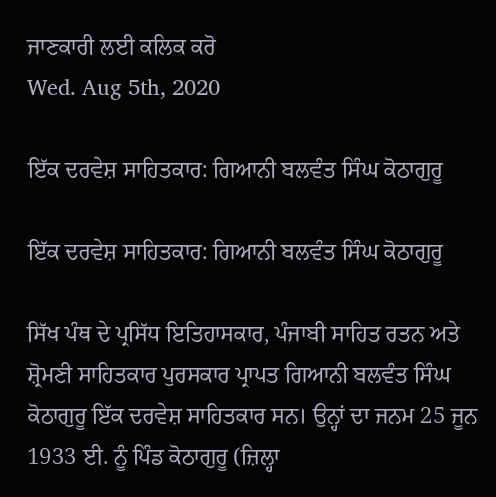ਜਾਣਕਾਰੀ ਲਈ ਕਲਿਕ ਕਰੋ
Wed. Aug 5th, 2020

ਇੱਕ ਦਰਵੇਸ਼ ਸਾਹਿਤਕਾਰ: ਗਿਆਨੀ ਬਲਵੰਤ ਸਿੰਘ ਕੋਠਾਗੁਰੂ

ਇੱਕ ਦਰਵੇਸ਼ ਸਾਹਿਤਕਾਰ: ਗਿਆਨੀ ਬਲਵੰਤ ਸਿੰਘ ਕੋਠਾਗੁਰੂ

ਸਿੱਖ ਪੰਥ ਦੇ ਪ੍ਰਸਿੱਧ ਇਤਿਹਾਸਕਾਰ, ਪੰਜਾਬੀ ਸਾਹਿਤ ਰਤਨ ਅਤੇ ਸ਼੍ਰੋਮਣੀ ਸਾਹਿਤਕਾਰ ਪੁਰਸਕਾਰ ਪ੍ਰਾਪਤ ਗਿਆਨੀ ਬਲਵੰਤ ਸਿੰਘ ਕੋਠਾਗੁਰੂ ਇੱਕ ਦਰਵੇਸ਼ ਸਾਹਿਤਕਾਰ ਸਨ। ਉਨ੍ਹਾਂ ਦਾ ਜਨਮ 25 ਜੂਨ 1933 ਈ. ਨੂੰ ਪਿੰਡ ਕੋਠਾਗੁਰੂ (ਜ਼ਿਲ੍ਹਾ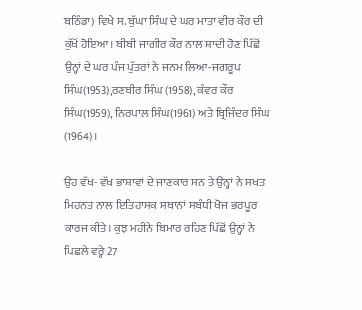ਬਠਿੰਡਾ) ਵਿਖੇ ਸ. ਬੁੱਘਾ ਸਿੰਘ ਦੇ ਘਰ ਮਾਤਾ ਵੀਰ ਕੌਰ ਦੀ ਕੁੱਖੋਂ ਹੋਇਆ। ਬੀਬੀ ਜਾਗੀਰ ਕੌਰ ਨਾਲ ਸ਼ਾਦੀ ਹੋਣ ਪਿੱਛੋਂ ਉਨ੍ਹਾਂ ਦੇ ਘਰ ਪੰਜ ਪੁੱਤਰਾਂ ਨੇ ਜਨਮ ਲਿਆ-ਜਗਰੂਪ ਸਿੰਘ(1953),ਰਣਬੀਰ ਸਿੰਘ (1958), ਕੰਵਰ ਕੌਰ ਸਿੰਘ(1959), ਨਿਰਪਾਲ ਸਿੰਘ(1961) ਅਤੇ ਬ੍ਰਿਜਿੰਦਰ ਸਿੰਘ (1964)।

ਉਹ ਵੱਖ- ਵੱਖ ਭਾਸ਼ਾਵਾਂ ਦੇ ਜਾਣਕਾਰ ਸਨ ਤੇ ਉਨ੍ਹਾਂ ਨੇ ਸਖਤ ਮਿਹਨਤ ਨਾਲ ਇਤਿਹਾਸਕ ਸਥਾਨਾਂ ਸਬੰਧੀ ਖੋਜ ਭਰਪੂਰ ਕਾਰਜ ਕੀਤੇ। ਕੁਝ ਮਹੀਨੇ ਬਿਮਾਰ ਰਹਿਣ ਪਿੱਛੋਂ ਉਨ੍ਹਾਂ ਨੇ ਪਿਛਲੇ ਵਰ੍ਹੇ 27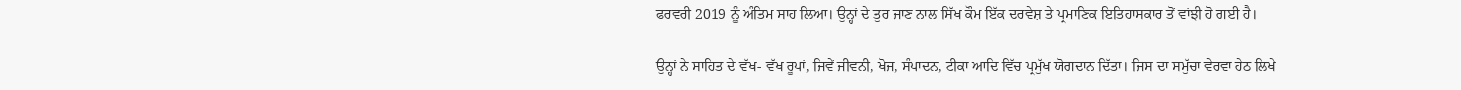ਫਰਵਰੀ 2019 ਨੂੰ ਅੰਤਿਮ ਸਾਹ ਲਿਆ। ਉਨ੍ਹਾਂ ਦੇ ਤੁਰ ਜਾਣ ਨਾਲ ਸਿੱਖ ਕੌਮ ਇੱਕ ਦਰਵੇਸ਼ ਤੇ ਪ੍ਰਮਾਣਿਕ ਇਤਿਹਾਸਕਾਰ ਤੋਂ ਵਾਂਝੀ ਹੋ ਗਈ ਹੈ।

ਉਨ੍ਹਾਂ ਨੇ ਸਾਹਿਤ ਦੇ ਵੱਖ- ਵੱਖ ਰੂਪਾਂ, ਜਿਵੇਂ ਜੀਵਨੀ, ਖੋਜ, ਸੰਪਾਦਨ, ਟੀਕਾ ਆਦਿ ਵਿੱਚ ਪ੍ਰਮੁੱਖ ਯੋਗਦਾਨ ਦਿੱਤਾ। ਜਿਸ ਦਾ ਸਮੁੱਚਾ ਵੇਰਵਾ ਹੇਠ ਲਿਖੇ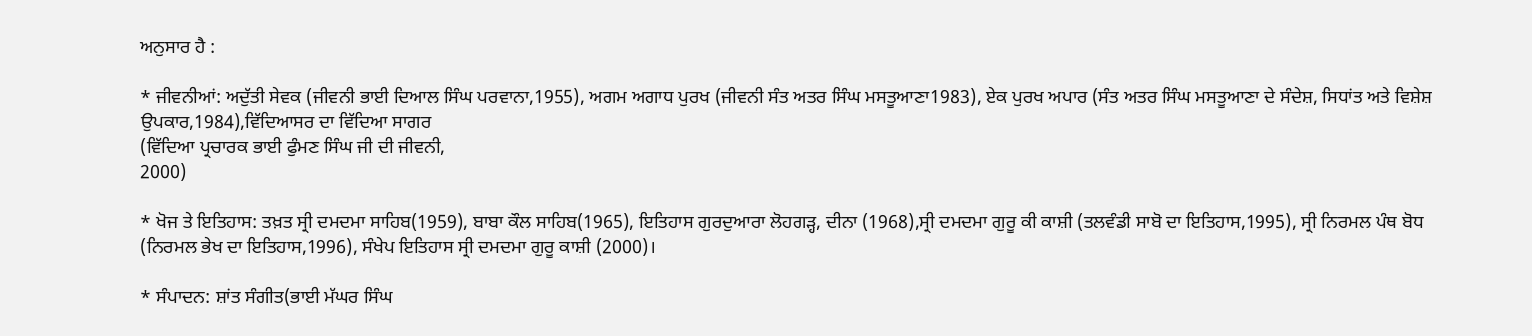ਅਨੁਸਾਰ ਹੈ :

* ਜੀਵਨੀਆਂ: ਅਦੁੱਤੀ ਸੇਵਕ (ਜੀਵਨੀ ਭਾਈ ਦਿਆਲ ਸਿੰਘ ਪਰਵਾਨਾ,1955), ਅਗਮ ਅਗਾਧ ਪੁਰਖ (ਜੀਵਨੀ ਸੰਤ ਅਤਰ ਸਿੰਘ ਮਸਤੂਆਣਾ1983), ਏਕ ਪੁਰਖ ਅਪਾਰ (ਸੰਤ ਅਤਰ ਸਿੰਘ ਮਸਤੂਆਣਾ ਦੇ ਸੰਦੇਸ਼, ਸਿਧਾਂਤ ਅਤੇ ਵਿਸ਼ੇਸ਼ ਉਪਕਾਰ,1984),ਵਿੱਦਿਆਸਰ ਦਾ ਵਿੱਦਿਆ ਸਾਗਰ
(ਵਿੱਦਿਆ ਪ੍ਰਚਾਰਕ ਭਾਈ ਫੁੰਮਣ ਸਿੰਘ ਜੀ ਦੀ ਜੀਵਨੀ,
2000)

* ਖੋਜ ਤੇ ਇਤਿਹਾਸ: ਤਖ਼ਤ ਸ੍ਰੀ ਦਮਦਮਾ ਸਾਹਿਬ(1959), ਬਾਬਾ ਕੌਲ ਸਾਹਿਬ(1965), ਇਤਿਹਾਸ ਗੁਰਦੁਆਰਾ ਲੋਹਗੜ੍ਹ, ਦੀਨਾ (1968),ਸ੍ਰੀ ਦਮਦਮਾ ਗੁਰੂ ਕੀ ਕਾਸ਼ੀ (ਤਲਵੰਡੀ ਸਾਬੋ ਦਾ ਇਤਿਹਾਸ,1995), ਸ੍ਰੀ ਨਿਰਮਲ ਪੰਥ ਬੋਧ (ਨਿਰਮਲ ਭੇਖ ਦਾ ਇਤਿਹਾਸ,1996), ਸੰਖੇਪ ਇਤਿਹਾਸ ਸ੍ਰੀ ਦਮਦਮਾ ਗੁਰੂ ਕਾਸ਼ੀ (2000)।

* ਸੰਪਾਦਨ: ਸ਼ਾਂਤ ਸੰਗੀਤ(ਭਾਈ ਮੱਘਰ ਸਿੰਘ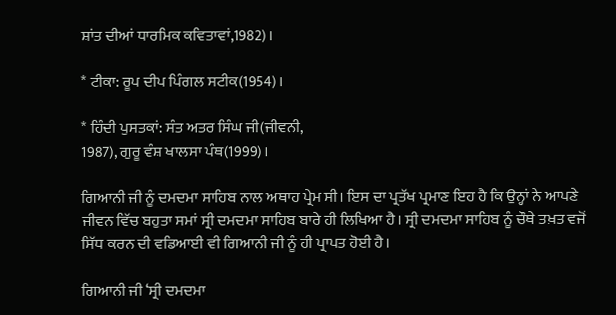ਸ਼ਾਂਤ ਦੀਆਂ ਧਾਰਮਿਕ ਕਵਿਤਾਵਾਂ,1982)।

* ਟੀਕਾ: ਰੂਪ ਦੀਪ ਪਿੰਗਲ ਸਟੀਕ(1954)।

* ਹਿੰਦੀ ਪੁਸਤਕਾਂ: ਸੰਤ ਅਤਰ ਸਿੰਘ ਜੀ(ਜੀਵਨੀ,
1987), ਗੁਰੂ ਵੰਸ਼ ਖਾਲਸਾ ਪੰਥ(1999)।

ਗਿਆਨੀ ਜੀ ਨੂੰ ਦਮਦਮਾ ਸਾਹਿਬ ਨਾਲ ਅਥਾਹ ਪ੍ਰੇਮ ਸੀ। ਇਸ ਦਾ ਪ੍ਰਤੱਖ ਪ੍ਰਮਾਣ ਇਹ ਹੈ ਕਿ ਉਨ੍ਹਾਂ ਨੇ ਆਪਣੇ ਜੀਵਨ ਵਿੱਚ ਬਹੁਤਾ ਸਮਾਂ ਸ੍ਰੀ ਦਮਦਮਾ ਸਾਹਿਬ ਬਾਰੇ ਹੀ ਲਿਖਿਆ ਹੈ। ਸ੍ਰੀ ਦਮਦਮਾ ਸਾਹਿਬ ਨੂੰ ਚੌਥੇ ਤਖ਼ਤ ਵਜੋਂ ਸਿੱਧ ਕਰਨ ਦੀ ਵਡਿਆਈ ਵੀ ਗਿਆਨੀ ਜੀ ਨੂੰ ਹੀ ਪ੍ਰਾਪਤ ਹੋਈ ਹੈ।

ਗਿਆਨੀ ਜੀ ‘ਸ੍ਰੀ ਦਮਦਮਾ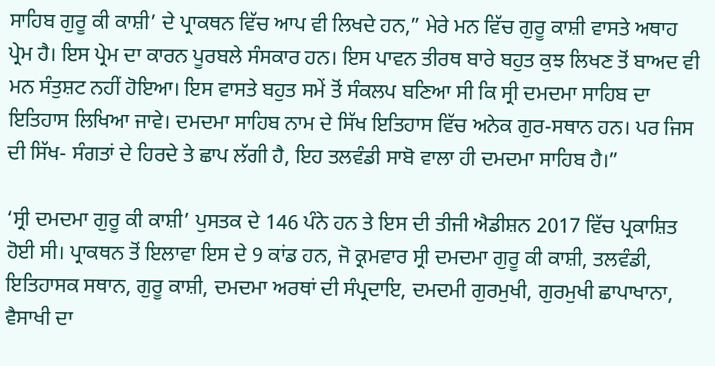ਸਾਹਿਬ ਗੁਰੂ ਕੀ ਕਾਸ਼ੀ’ ਦੇ ਪ੍ਰਾਕਥਨ ਵਿੱਚ ਆਪ ਵੀ ਲਿਖਦੇ ਹਨ,” ਮੇਰੇ ਮਨ ਵਿੱਚ ਗੁਰੂ ਕਾਸ਼ੀ ਵਾਸਤੇ ਅਥਾਹ ਪ੍ਰੇਮ ਹੈ। ਇਸ ਪ੍ਰੇਮ ਦਾ ਕਾਰਨ ਪੂਰਬਲੇ ਸੰਸਕਾਰ ਹਨ। ਇਸ ਪਾਵਨ ਤੀਰਥ ਬਾਰੇ ਬਹੁਤ ਕੁਝ ਲਿਖਣ ਤੋਂ ਬਾਅਦ ਵੀ ਮਨ ਸੰਤੁਸ਼ਟ ਨਹੀਂ ਹੋਇਆ। ਇਸ ਵਾਸਤੇ ਬਹੁਤ ਸਮੇਂ ਤੋਂ ਸੰਕਲਪ ਬਣਿਆ ਸੀ ਕਿ ਸ੍ਰੀ ਦਮਦਮਾ ਸਾਹਿਬ ਦਾ ਇਤਿਹਾਸ ਲਿਖਿਆ ਜਾਵੇ। ਦਮਦਮਾ ਸਾਹਿਬ ਨਾਮ ਦੇ ਸਿੱਖ ਇਤਿਹਾਸ ਵਿੱਚ ਅਨੇਕ ਗੁਰ-ਸਥਾਨ ਹਨ। ਪਰ ਜਿਸ ਦੀ ਸਿੱਖ- ਸੰਗਤਾਂ ਦੇ ਹਿਰਦੇ ਤੇ ਛਾਪ ਲੱਗੀ ਹੈ, ਇਹ ਤਲਵੰਡੀ ਸਾਬੋ ਵਾਲਾ ਹੀ ਦਮਦਮਾ ਸਾਹਿਬ ਹੈ।”

‘ਸ੍ਰੀ ਦਮਦਮਾ ਗੁਰੂ ਕੀ ਕਾਸ਼ੀ’ ਪੁਸਤਕ ਦੇ 146 ਪੰਨੇ ਹਨ ਤੇ ਇਸ ਦੀ ਤੀਜੀ ਐਡੀਸ਼ਨ 2017 ਵਿੱਚ ਪ੍ਰਕਾਸ਼ਿਤ ਹੋਈ ਸੀ। ਪ੍ਰਾਕਥਨ ਤੋਂ ਇਲਾਵਾ ਇਸ ਦੇ 9 ਕਾਂਡ ਹਨ, ਜੋ ਕ੍ਰਮਵਾਰ ਸ੍ਰੀ ਦਮਦਮਾ ਗੁਰੂ ਕੀ ਕਾਸ਼ੀ, ਤਲਵੰਡੀ, ਇਤਿਹਾਸਕ ਸਥਾਨ, ਗੁਰੂ ਕਾਸ਼ੀ, ਦਮਦਮਾ ਅਰਥਾਂ ਦੀ ਸੰਪ੍ਰਦਾਇ, ਦਮਦਮੀ ਗੁਰਮੁਖੀ, ਗੁਰਮੁਖੀ ਛਾਪਾਖਾਨਾ, ਵੈਸਾਖੀ ਦਾ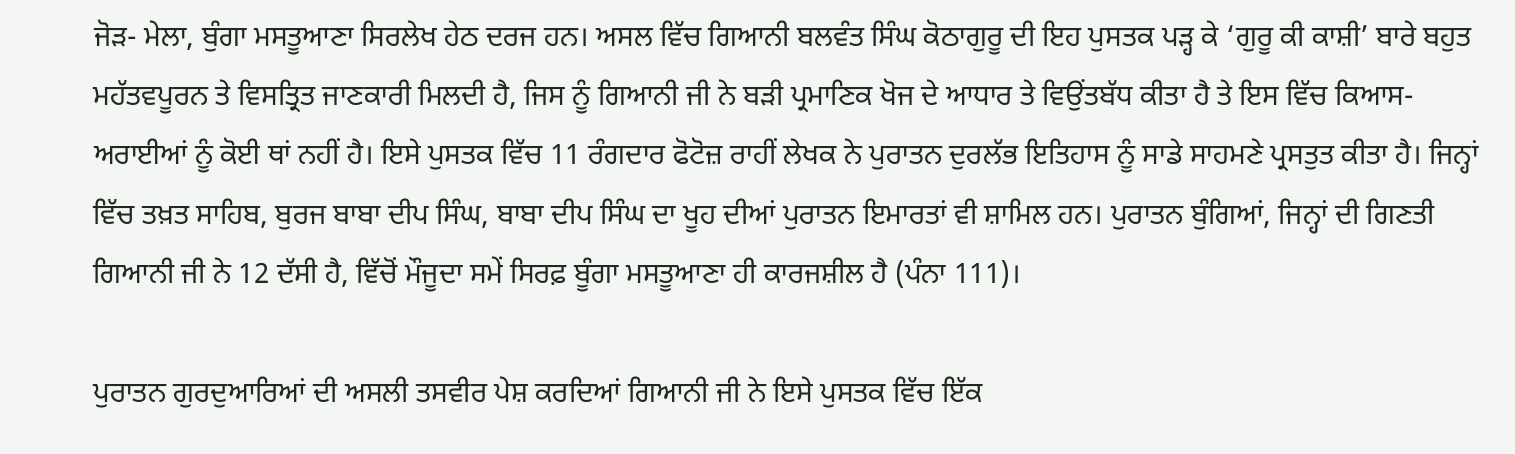ਜੋੜ- ਮੇਲਾ, ਬੁੰਗਾ ਮਸਤੂਆਣਾ ਸਿਰਲੇਖ ਹੇਠ ਦਰਜ ਹਨ। ਅਸਲ ਵਿੱਚ ਗਿਆਨੀ ਬਲਵੰਤ ਸਿੰਘ ਕੋਠਾਗੁਰੂ ਦੀ ਇਹ ਪੁਸਤਕ ਪੜ੍ਹ ਕੇ ‘ਗੁਰੂ ਕੀ ਕਾਸ਼ੀ’ ਬਾਰੇ ਬਹੁਤ ਮਹੱਤਵਪੂਰਨ ਤੇ ਵਿਸਤ੍ਰਿਤ ਜਾਣਕਾਰੀ ਮਿਲਦੀ ਹੈ, ਜਿਸ ਨੂੰ ਗਿਆਨੀ ਜੀ ਨੇ ਬੜੀ ਪ੍ਰਮਾਣਿਕ ਖੋਜ ਦੇ ਆਧਾਰ ਤੇ ਵਿਉਂਤਬੱਧ ਕੀਤਾ ਹੈ ਤੇ ਇਸ ਵਿੱਚ ਕਿਆਸ- ਅਰਾਈਆਂ ਨੂੰ ਕੋਈ ਥਾਂ ਨਹੀਂ ਹੈ। ਇਸੇ ਪੁਸਤਕ ਵਿੱਚ 11 ਰੰਗਦਾਰ ਫੋਟੋਜ਼ ਰਾਹੀਂ ਲੇਖਕ ਨੇ ਪੁਰਾਤਨ ਦੁਰਲੱਭ ਇਤਿਹਾਸ ਨੂੰ ਸਾਡੇ ਸਾਹਮਣੇ ਪ੍ਰਸਤੁਤ ਕੀਤਾ ਹੈ। ਜਿਨ੍ਹਾਂ ਵਿੱਚ ਤਖ਼ਤ ਸਾਹਿਬ, ਬੁਰਜ ਬਾਬਾ ਦੀਪ ਸਿੰਘ, ਬਾਬਾ ਦੀਪ ਸਿੰਘ ਦਾ ਖੂਹ ਦੀਆਂ ਪੁਰਾਤਨ ਇਮਾਰਤਾਂ ਵੀ ਸ਼ਾਮਿਲ ਹਨ। ਪੁਰਾਤਨ ਬੁੰਗਿਆਂ, ਜਿਨ੍ਹਾਂ ਦੀ ਗਿਣਤੀ ਗਿਆਨੀ ਜੀ ਨੇ 12 ਦੱਸੀ ਹੈ, ਵਿੱਚੋਂ ਮੌਜੂਦਾ ਸਮੇਂ ਸਿਰਫ਼ ਬੂੰਗਾ ਮਸਤੂਆਣਾ ਹੀ ਕਾਰਜਸ਼ੀਲ ਹੈ (ਪੰਨਾ 111)।

ਪੁਰਾਤਨ ਗੁਰਦੁਆਰਿਆਂ ਦੀ ਅਸਲੀ ਤਸਵੀਰ ਪੇਸ਼ ਕਰਦਿਆਂ ਗਿਆਨੀ ਜੀ ਨੇ ਇਸੇ ਪੁਸਤਕ ਵਿੱਚ ਇੱਕ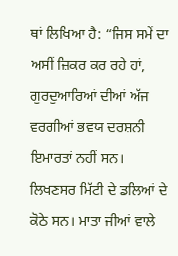ਥਾਂ ਲਿਖਿਆ ਹੈ: “ਜਿਸ ਸਮੇਂ ਦਾ ਅਸੀਂ ਜ਼ਿਕਰ ਕਰ ਰਹੇ ਹਾਂ, ਗੁਰਦੁਆਰਿਆਂ ਦੀਆਂ ਅੱਜ ਵਰਗੀਆਂ ਭਵਯ ਦਰਸ਼ਨੀ ਇਮਾਰਤਾਂ ਨਹੀਂ ਸਨ। ਲਿਖਣਸਰ ਮਿੱਟੀ ਦੇ ਡਲਿਆਂ ਦੇ ਕੋਠੇ ਸਨ। ਮਾਤਾ ਜੀਆਂ ਵਾਲੇ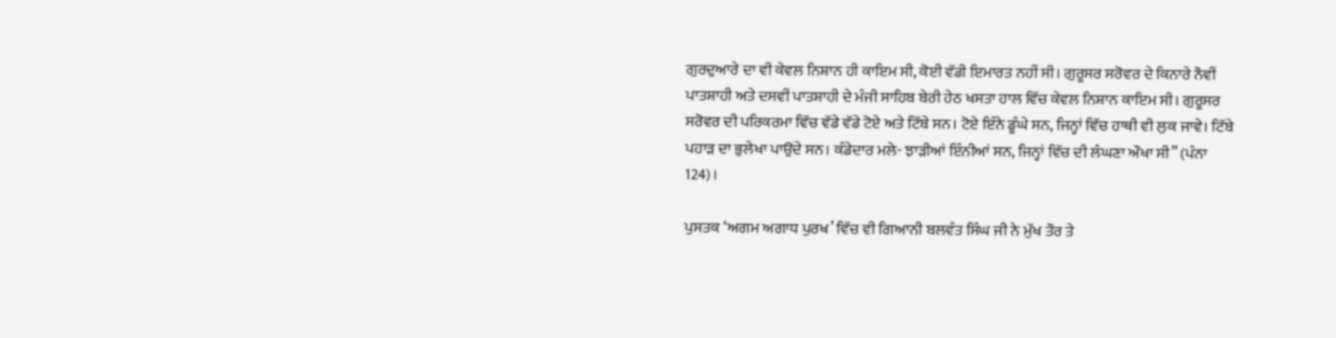ਗੁਰਦੁਆਰੇ ਦਾ ਵੀ ਕੇਵਲ ਨਿਸ਼ਾਨ ਹੀ ਕਾਇਮ ਸੀ, ਕੋਈ ਵੱਡੀ ਇਮਾਰਤ ਨਹੀਂ ਸੀ। ਗੁਰੂਸਰ ਸਰੋਵਰ ਦੇ ਕਿਨਾਰੇ ਨੌਵੀਂ ਪਾਤਸ਼ਾਹੀ ਅਤੇ ਦਸਵੀਂ ਪਾਤਸ਼ਾਹੀ ਦੇ ਮੰਜੀ ਸਾਹਿਬ ਬੇਰੀ ਹੇਠ ਖਸਤਾ ਹਾਲ ਵਿੱਚ ਕੇਵਲ ਨਿਸ਼ਾਨ ਕਾਇਮ ਸੀ। ਗੁਰੂਸਰ ਸਰੋਵਰ ਦੀ ਪਰਿਕਰਮਾ ਵਿੱਚ ਵੱਡੇ ਵੱਡੇ ਟੋਏ ਅਤੇ ਟਿੱਬੇ ਸਨ। ਟੋਏ ਇੰਨੇ ਡੂੰਘੇ ਸਨ, ਜਿਨ੍ਹਾਂ ਵਿੱਚ ਹਾਥੀ ਵੀ ਲੁਕ ਜਾਵੇ। ਟਿੱਬੇ ਪਹਾੜ ਦਾ ਭੁਲੇਖਾ ਪਾਉਂਦੇ ਸਨ। ਕੰਡੇਦਾਰ ਮਲੇ- ਝਾੜੀਆਂ ਇੰਨੀਆਂ ਸਨ, ਜਿਨ੍ਹਾਂ ਵਿੱਚ ਦੀ ਲੰਘਣਾ ਔਖਾ ਸੀ” (ਪੰਨਾ 124)।

ਪੁਸਤਕ ‘ਅਗਮ ਅਗਾਧ ਪੁਰਖ’ ਵਿੱਚ ਵੀ ਗਿਆਨੀ ਬਲਵੰਤ ਸਿੰਘ ਜੀ ਨੇ ਮੁੱਖ ਤੌਰ ਤੇ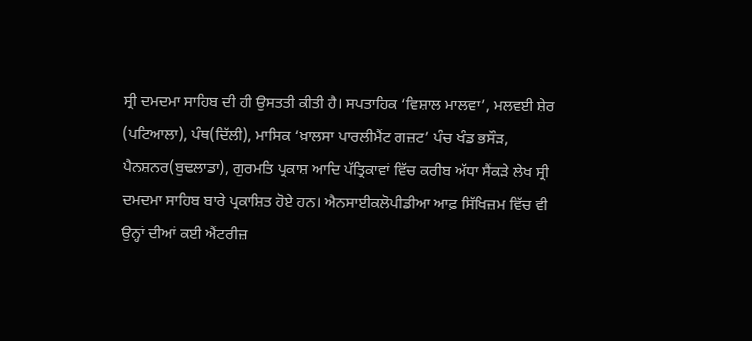ਸ੍ਰੀ ਦਮਦਮਾ ਸਾਹਿਬ ਦੀ ਹੀ ਉਸਤਤੀ ਕੀਤੀ ਹੈ। ਸਪਤਾਹਿਕ ‘ਵਿਸ਼ਾਲ ਮਾਲਵਾ’, ਮਲਵਈ ਸ਼ੇਰ (ਪਟਿਆਲਾ), ਪੰਥ(ਦਿੱਲੀ), ਮਾਸਿਕ ‘ਖ਼ਾਲਸਾ ਪਾਰਲੀਮੈਂਟ ਗਜ਼ਟ’ ਪੰਚ ਖੰਡ ਭਸੌੜ, ਪੈਨਸ਼ਨਰ(ਬੁਢਲਾਡਾ), ਗੁਰਮਤਿ ਪ੍ਰਕਾਸ਼ ਆਦਿ ਪੱਤ੍ਰਿਕਾਵਾਂ ਵਿੱਚ ਕਰੀਬ ਅੱਧਾ ਸੈਂਕੜੇ ਲੇਖ ਸ੍ਰੀ ਦਮਦਮਾ ਸਾਹਿਬ ਬਾਰੇ ਪ੍ਰਕਾਸ਼ਿਤ ਹੋਏ ਹਨ। ਐਨਸਾਈਕਲੋਪੀਡੀਆ ਆਫ਼ ਸਿੱਖਿਜ਼ਮ ਵਿੱਚ ਵੀ ਉਨ੍ਹਾਂ ਦੀਆਂ ਕਈ ਐਂਟਰੀਜ਼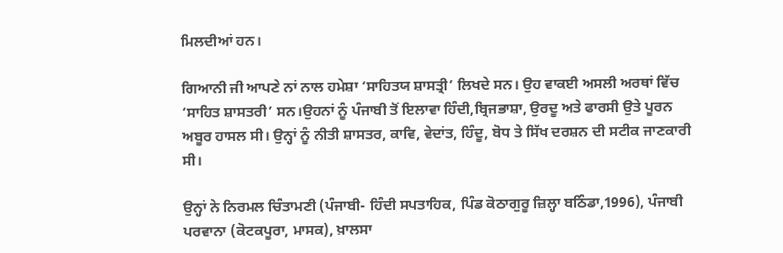ਮਿਲਦੀਆਂ ਹਨ।

ਗਿਆਨੀ ਜੀ ਆਪਣੇ ਨਾਂ ਨਾਲ ਹਮੇਸ਼ਾ ‘ਸਾਹਿਤਯ ਸ਼ਾਸਤ੍ਰੀ’ ਲਿਖਦੇ ਸਨ। ਉਹ ਵਾਕਈ ਅਸਲੀ ਅਰਥਾਂ ਵਿੱਚ ‘ਸਾਹਿਤ ਸ਼ਾਸਤਰੀ’ ਸਨ।ਉਹਨਾਂ ਨੂੰ ਪੰਜਾਬੀ ਤੋਂ ਇਲਾਵਾ ਹਿੰਦੀ,ਬ੍ਰਿਜਭਾਸ਼ਾ, ਉਰਦੂ ਅਤੇ ਫਾਰਸੀ ਉਤੇ ਪੂਰਨ ਅਬੂਰ ਹਾਸਲ ਸੀ। ਉਨ੍ਹਾਂ ਨੂੰ ਨੀਤੀ ਸ਼ਾਸਤਰ, ਕਾਵਿ, ਵੇਦਾਂਤ, ਹਿੰਦੂ, ਬੋਧ ਤੇ ਸਿੱਖ ਦਰਸ਼ਨ ਦੀ ਸਟੀਕ ਜਾਣਕਾਰੀ ਸੀ।

ਉਨ੍ਹਾਂ ਨੇ ਨਿਰਮਲ ਚਿੰਤਾਮਣੀ (ਪੰਜਾਬੀ- ਹਿੰਦੀ ਸਪਤਾਹਿਕ, ਪਿੰਡ ਕੋਠਾਗੁਰੂ ਜ਼ਿਲ੍ਹਾ ਬਠਿੰਡਾ,1996), ਪੰਜਾਬੀ ਪਰਵਾਨਾ (ਕੋਟਕਪੂਰਾ, ਮਾਸਕ), ਖ਼ਾਲਸਾ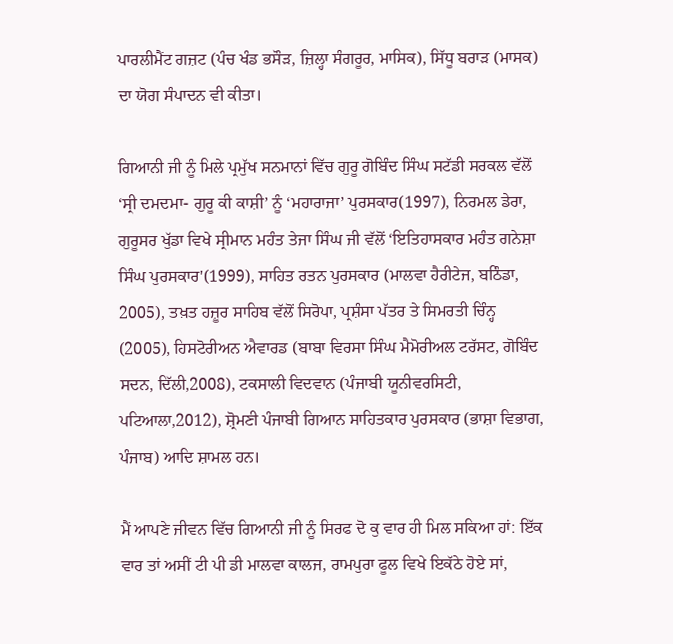ਪਾਰਲੀਮੈਂਟ ਗਜ਼ਟ (ਪੰਚ ਖੰਡ ਭਸੌੜ, ਜ਼ਿਲ੍ਹਾ ਸੰਗਰੂਰ, ਮਾਸਿਕ), ਸਿੱਧੂ ਬਰਾੜ (ਮਾਸਕ) ਦਾ ਯੋਗ ਸੰਪਾਦਨ ਵੀ ਕੀਤਾ।

ਗਿਆਨੀ ਜੀ ਨੂੰ ਮਿਲੇ ਪ੍ਰਮੁੱਖ ਸਨਮਾਨਾਂ ਵਿੱਚ ਗੁਰੂ ਗੋਬਿੰਦ ਸਿੰਘ ਸਟੱਡੀ ਸਰਕਲ ਵੱਲੋਂ ‘ਸ੍ਰੀ ਦਮਦਮਾ- ਗੁਰੂ ਕੀ ਕਾਸ਼ੀ’ ਨੂੰ ‘ਮਹਾਰਾਜਾ’ ਪੁਰਸਕਾਰ(1997), ਨਿਰਮਲ ਡੇਰਾ, ਗੁਰੂਸਰ ਖੁੱਡਾ ਵਿਖੇ ਸ੍ਰੀਮਾਨ ਮਹੰਤ ਤੇਜਾ ਸਿੰਘ ਜੀ ਵੱਲੋਂ ‘ਇਤਿਹਾਸਕਾਰ ਮਹੰਤ ਗਨੇਸ਼ਾ ਸਿੰਘ ਪੁਰਸਕਾਰ'(1999), ਸਾਹਿਤ ਰਤਨ ਪੁਰਸਕਾਰ (ਮਾਲਵਾ ਹੈਰੀਟੇਜ, ਬਠਿੰਡਾ, 2005), ਤਖ਼ਤ ਹਜ਼ੂਰ ਸਾਹਿਬ ਵੱਲੋਂ ਸਿਰੋਪਾ, ਪ੍ਰਸ਼ੰਸਾ ਪੱਤਰ ਤੇ ਸਿਮਰਤੀ ਚਿੰਨ੍ਹ (2005), ਹਿਸਟੋਰੀਅਨ ਐਵਾਰਡ (ਬਾਬਾ ਵਿਰਸਾ ਸਿੰਘ ਮੈਮੋਰੀਅਲ ਟਰੱਸਟ, ਗੋਬਿੰਦ ਸਦਨ, ਦਿੱਲੀ,2008), ਟਕਸਾਲੀ ਵਿਦਵਾਨ (ਪੰਜਾਬੀ ਯੂਨੀਵਰਸਿਟੀ, ਪਟਿਆਲਾ,2012), ਸ਼੍ਰੋਮਣੀ ਪੰਜਾਬੀ ਗਿਆਨ ਸਾਹਿਤਕਾਰ ਪੁਰਸਕਾਰ (ਭਾਸ਼ਾ ਵਿਭਾਗ, ਪੰਜਾਬ) ਆਦਿ ਸ਼ਾਮਲ ਹਨ।

ਮੈਂ ਆਪਣੇ ਜੀਵਨ ਵਿੱਚ ਗਿਆਨੀ ਜੀ ਨੂੰ ਸਿਰਫ ਦੋ ਕੁ ਵਾਰ ਹੀ ਮਿਲ ਸਕਿਆ ਹਾਂ: ਇੱਕ ਵਾਰ ਤਾਂ ਅਸੀਂ ਟੀ ਪੀ ਡੀ ਮਾਲਵਾ ਕਾਲਜ, ਰਾਮਪੁਰਾ ਫੂਲ ਵਿਖੇ ਇਕੱਠੇ ਹੋਏ ਸਾਂ,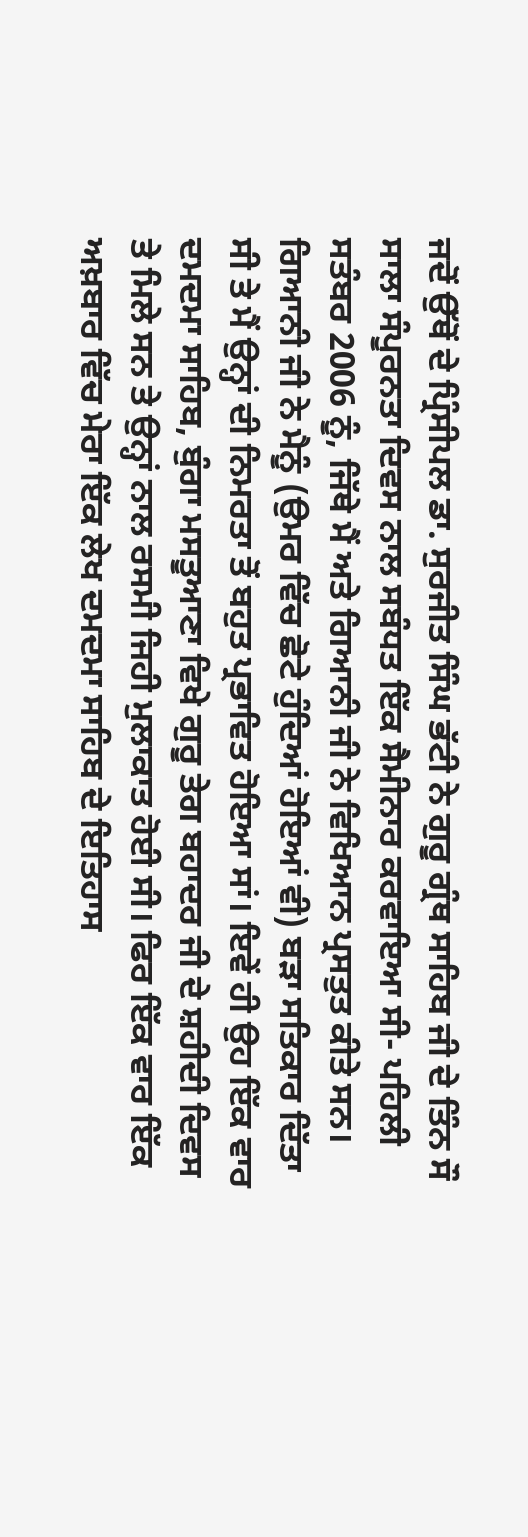ਜਦੋਂ ਉੱਥੋਂ ਦੇ ਪ੍ਰਿੰਸੀਪਲ ਡਾ. ਸੁਰਜੀਤ ਸਿੰਘ ਭੱਟੀ ਨੇ ਗੁਰੂ ਗ੍ਰੰਥ ਸਾਹਿਬ ਜੀ ਦੇ ਤਿੰਨ ਸੌ ਸਾਲਾ ਸੰਪੂਰਨਤਾ ਦਿਵਸ ਨਾਲ ਸਬੰਧਤ ਇੱਕ ਸੈਮੀਨਾਰ ਕਰਵਾਇਆ ਸੀ- ਪਹਿਲੀ ਸਤੰਬਰ 2006 ਨੂੰ, ਜਿੱਥੇ ਮੈਂ ਅਤੇ ਗਿਆਨੀ ਜੀ ਨੇ ਵਿਖਿਆਨ ਪ੍ਰਸਤੁਤ ਕੀਤੇ ਸਨ। ਗਿਆਨੀ ਜੀ ਨੇ ਮੈਨੂੰ (ਉਮਰ ਵਿੱਚ ਛੋਟੇ ਹੁੰਦਿਆਂ ਹੋਇਆਂ ਵੀ) ਬੜਾ ਸਤਿਕਾਰ ਦਿੱਤਾ ਸੀ ਤੇ ਮੈਂ ਉਨ੍ਹਾਂ ਦੀ ਨਿਮਰਤਾ ਤੋਂ ਬਹੁਤ ਪ੍ਰਭਾਵਿਤ ਹੋਇਆ ਸਾਂ। ਇਵੇਂ ਹੀ ਉਹ ਇੱਕ ਵਾਰ ਦਮਦਮਾ ਸਾਹਿਬ, ਬੁੰਗਾ ਮਸਤੂਆਣਾ ਵਿਖੇ ਗੁਰੂ ਤੇਗ ਬਹਾਦਰ ਜੀ ਦੇ ਸ਼ਹੀਦੀ ਦਿਵਸ ਤੇ ਮਿਲੇ ਸਨ ਤੇ ਉਨ੍ਹਾਂ ਨਾਲ ਰਸਮੀ ਜਿਹੀ ਮੁਲਾਕਾਤ ਹੋਈ ਸੀ। ਫਿਰ ਇੱਕ ਵਾਰ ਇੱਕ ਅਖ਼ਬਾਰ ਵਿੱਚ ਮੇਰਾ ਇੱਕ ਲੇਖ ਦਮਦਮਾ ਸਾਹਿਬ ਦੇ ਇਤਿਹਾਸ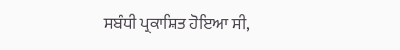ਸਬੰਧੀ ਪ੍ਰਕਾਸ਼ਿਤ ਹੋਇਆ ਸੀ,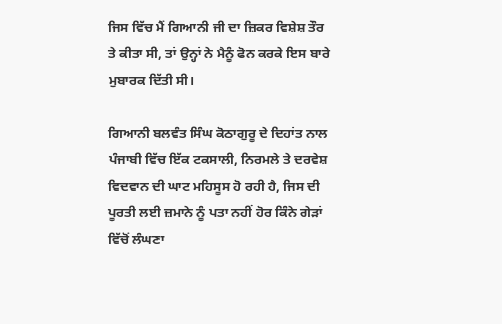ਜਿਸ ਵਿੱਚ ਮੈਂ ਗਿਆਨੀ ਜੀ ਦਾ ਜ਼ਿਕਰ ਵਿਸ਼ੇਸ਼ ਤੌਰ ਤੇ ਕੀਤਾ ਸੀ, ਤਾਂ ਉਨ੍ਹਾਂ ਨੇ ਮੈਨੂੰ ਫੋਨ ਕਰਕੇ ਇਸ ਬਾਰੇ ਮੁਬਾਰਕ ਦਿੱਤੀ ਸੀ।

ਗਿਆਨੀ ਬਲਵੰਤ ਸਿੰਘ ਕੋਠਾਗੁਰੂ ਦੇ ਦਿਹਾਂਤ ਨਾਲ ਪੰਜਾਬੀ ਵਿੱਚ ਇੱਕ ਟਕਸਾਲੀ, ਨਿਰਮਲੇ ਤੇ ਦਰਵੇਸ਼ ਵਿਦਵਾਨ ਦੀ ਘਾਟ ਮਹਿਸੂਸ ਹੋ ਰਹੀ ਹੈ, ਜਿਸ ਦੀ ਪੂਰਤੀ ਲਈ ਜ਼ਮਾਨੇ ਨੂੰ ਪਤਾ ਨਹੀਂ ਹੋਰ ਕਿੰਨੇ ਗੇੜਾਂ ਵਿੱਚੋਂ ਲੰਘਣਾ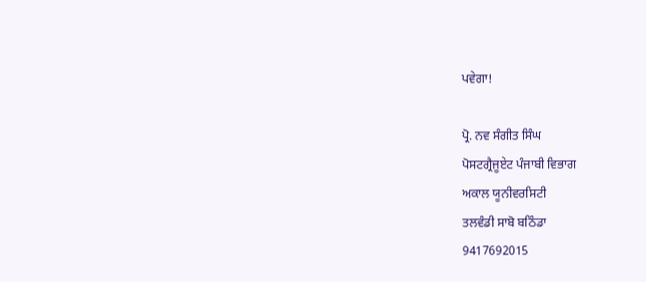ਪਵੇਗਾ!

ਪ੍ਰੋ. ਨਵ ਸੰਗੀਤ ਸਿੰਘ
ਪੋਸਟਗ੍ਰੈਜੂਏਟ ਪੰਜਾਬੀ ਵਿਭਾਗ
ਅਕਾਲ ਯੂਨੀਵਰਸਿਟੀ
ਤਲਵੰਡੀ ਸਾਬੋ ਬਠਿੰਡਾ
9417692015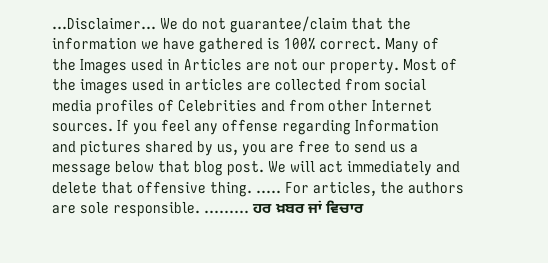...Disclaimer... We do not guarantee/claim that the information we have gathered is 100% correct. Many of the Images used in Articles are not our property. Most of the images used in articles are collected from social media profiles of Celebrities and from other Internet sources. If you feel any offense regarding Information and pictures shared by us, you are free to send us a message below that blog post. We will act immediately and delete that offensive thing. ..... For articles, the authors are sole responsible. ......... ਹਰ ਖ਼ਬਰ ਜਾਂ ਵਿਚਾਰ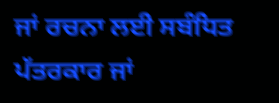ਜਾਂ ਰਚਨਾ ਲਈ ਸਬੰਧਿਤ ਪੱਤਰਕਾਰ ਜਾਂ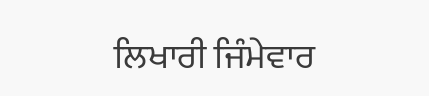ਲਿਖਾਰੀ ਜਿੰਮੇਵਾਰ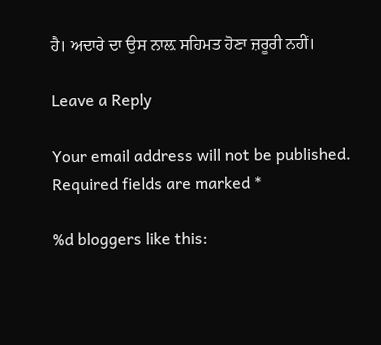ਹੈ। ਅਦਾਰੇ ਦਾ ਉਸ ਨਾਲ਼ ਸਹਿਮਤ ਹੋਣਾ ਜ਼ਰੂਰੀ ਨਹੀਂ।

Leave a Reply

Your email address will not be published. Required fields are marked *

%d bloggers like this: